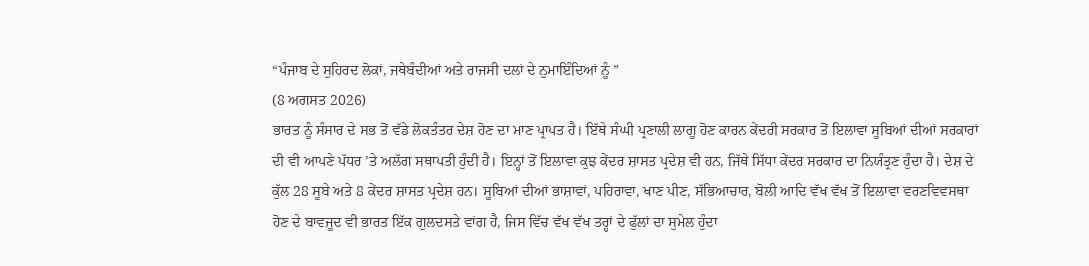“ਪੰਜਾਬ ਦੇ ਸੁਹਿਰਦ ਲੋਕਾਂ, ਜਥੇਬੰਦੀਆਂ ਅਤੇ ਰਾਜਸੀ ਦਲਾਂ ਦੇ ਨੁਮਾਇੰਦਿਆਂ ਨੂੰ ”
(8 ਅਗਸਤ 2026)
ਭਾਰਤ ਨੂੰ ਸੰਸਾਰ ਦੇ ਸਭ ਤੋਂ ਵੱਡੇ ਲੋਕਤੰਤਰ ਦੇਸ਼ ਹੋਣ ਦਾ ਮਾਣ ਪ੍ਰਾਪਤ ਹੈ। ਇੱਥੇ ਸੰਘੀ ਪ੍ਰਣਾਲੀ ਲਾਗੂ ਹੋਣ ਕਾਰਨ ਕੇਂਦਰੀ ਸਰਕਾਰ ਤੋਂ ਇਲਾਵਾ ਸੂਬਿਆਂ ਦੀਆਂ ਸਰਕਾਰਾਂ ਦੀ ਵੀ ਆਪਣੇ ਪੱਧਰ ’ਤੇ ਅਲੱਗ ਸਥਾਪਤੀ ਹੁੰਦੀ ਹੈ। ਇਨ੍ਹਾਂ ਤੋਂ ਇਲਾਵਾ ਕੁਝ ਕੇਂਦਰ ਸ਼ਾਸਤ ਪ੍ਰਦੇਸ਼ ਵੀ ਹਨ, ਜਿੱਥੇ ਸਿੱਧਾ ਕੇਂਦਰ ਸਰਕਾਰ ਦਾ ਨਿਯੰਤ੍ਰਣ ਹੁੰਦਾ ਹੈ। ਦੇਸ਼ ਦੇ ਕੁੱਲ 28 ਸੂਬੇ ਅਤੇ 8 ਕੇਂਦਰ ਸ਼ਾਸਤ ਪ੍ਰਦੇਸ਼ ਹਨ। ਸੂਬਿਆਂ ਦੀਆਂ ਭਾਸ਼ਾਵਾਂ, ਪਹਿਰਾਵਾ, ਖਾਣ ਪੀਣ, ਸੱਭਿਆਚਾਰ, ਬੋਲੀ ਆਦਿ ਵੱਖ ਵੱਖ ਤੋਂ ਇਲਾਵਾ ਵਰਣਵਿਵਸਥਾ ਹੋਣ ਦੇ ਬਾਵਜੂਦ ਵੀ ਭਾਰਤ ਇੱਕ ਗੁਲਦਸਤੇ ਵਾਂਗ ਹੈ, ਜਿਸ ਵਿੱਚ ਵੱਖ ਵੱਖ ਤਰ੍ਹਾਂ ਦੇ ਫੁੱਲਾਂ ਦਾ ਸੁਮੇਲ ਹੁੰਦਾ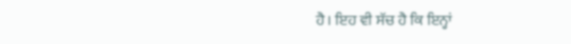ਹੈ। ਇਹ ਵੀ ਸੱਚ ਹੈ ਕਿ ਇਨ੍ਹਾਂ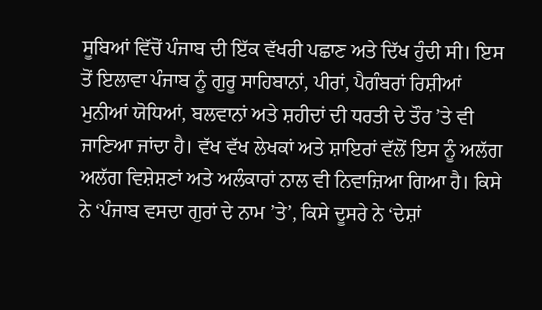ਸੂਬਿਆਂ ਵਿੱਚੋਂ ਪੰਜਾਬ ਦੀ ਇੱਕ ਵੱਖਰੀ ਪਛਾਣ ਅਤੇ ਦਿੱਖ ਹੁੰਦੀ ਸੀ। ਇਸ ਤੋਂ ਇਲਾਵਾ ਪੰਜਾਬ ਨੂੰ ਗੁਰੂ ਸਾਹਿਬਾਨਾਂ, ਪੀਰਾਂ, ਪੈਗੰਬਰਾਂ ਰਿਸ਼ੀਆਂ ਮੁਨੀਆਂ ਯੋਧਿਆਂ, ਬਲਵਾਨਾਂ ਅਤੇ ਸ਼ਹੀਦਾਂ ਦੀ ਧਰਤੀ ਦੇ ਤੌਰ ’ਤੇ ਵੀ ਜਾਣਿਆ ਜਾਂਦਾ ਹੈ। ਵੱਖ ਵੱਖ ਲੇਖਕਾਂ ਅਤੇ ਸ਼ਾਇਰਾਂ ਵੱਲੋਂ ਇਸ ਨੂੰ ਅਲੱਗ ਅਲੱਗ ਵਿਸ਼ੇਸ਼ਣਾਂ ਅਤੇ ਅਲੰਕਾਰਾਂ ਨਾਲ ਵੀ ਨਿਵਾਜ਼ਿਆ ਗਿਆ ਹੈ। ਕਿਸੇ ਨੇ ‘ਪੰਜਾਬ ਵਸਦਾ ਗੁਰਾਂ ਦੇ ਨਾਮ ’ਤੇ’, ਕਿਸੇ ਦੂਸਰੇ ਨੇ ‘ਦੇਸ਼ਾਂ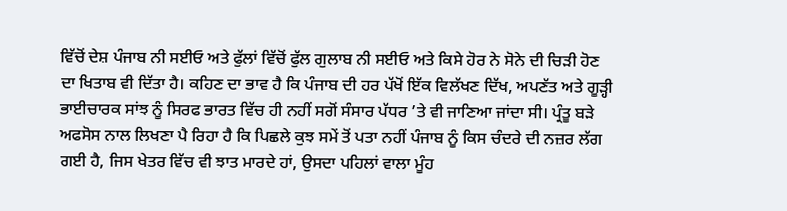ਵਿੱਚੋਂ ਦੇਸ਼ ਪੰਜਾਬ ਨੀ ਸਈਓ ਅਤੇ ਫੁੱਲਾਂ ਵਿੱਚੋਂ ਫੁੱਲ ਗੁਲਾਬ ਨੀ ਸਈਓ ਅਤੇ ਕਿਸੇ ਹੋਰ ਨੇ ਸੋਨੇ ਦੀ ਚਿੜੀ ਹੋਣ ਦਾ ਖਿਤਾਬ ਵੀ ਦਿੱਤਾ ਹੈ। ਕਹਿਣ ਦਾ ਭਾਵ ਹੈ ਕਿ ਪੰਜਾਬ ਦੀ ਹਰ ਪੱਖੋਂ ਇੱਕ ਵਿਲੱਖਣ ਦਿੱਖ, ਅਪਣੱਤ ਅਤੇ ਗੂੜ੍ਹੀ ਭਾਈਚਾਰਕ ਸਾਂਝ ਨੂੰ ਸਿਰਫ ਭਾਰਤ ਵਿੱਚ ਹੀ ਨਹੀਂ ਸਗੋਂ ਸੰਸਾਰ ਪੱਧਰ ’ਤੇ ਵੀ ਜਾਣਿਆ ਜਾਂਦਾ ਸੀ। ਪ੍ਰੰਤੂ ਬੜੇ ਅਫਸੋਸ ਨਾਲ ਲਿਖਣਾ ਪੈ ਰਿਹਾ ਹੈ ਕਿ ਪਿਛਲੇ ਕੁਝ ਸਮੇਂ ਤੋਂ ਪਤਾ ਨਹੀਂ ਪੰਜਾਬ ਨੂੰ ਕਿਸ ਚੰਦਰੇ ਦੀ ਨਜ਼ਰ ਲੱਗ ਗਈ ਹੈ, ਜਿਸ ਖੇਤਰ ਵਿੱਚ ਵੀ ਝਾਤ ਮਾਰਦੇ ਹਾਂ, ਉਸਦਾ ਪਹਿਲਾਂ ਵਾਲਾ ਮੂੰਹ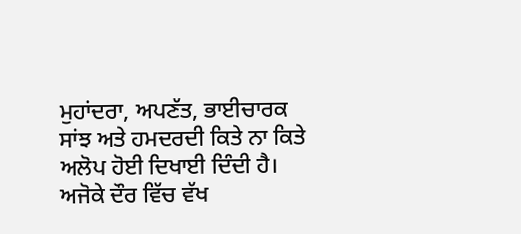ਮੁਹਾਂਦਰਾ, ਅਪਣੱਤ, ਭਾਈਚਾਰਕ ਸਾਂਝ ਅਤੇ ਹਮਦਰਦੀ ਕਿਤੇ ਨਾ ਕਿਤੇ ਅਲੋਪ ਹੋਈ ਦਿਖਾਈ ਦਿੰਦੀ ਹੈ। ਅਜੋਕੇ ਦੌਰ ਵਿੱਚ ਵੱਖ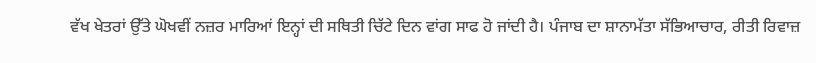ਵੱਖ ਖੇਤਰਾਂ ਉੱਤੇ ਘੋਖਵੀਂ ਨਜ਼ਰ ਮਾਰਿਆਂ ਇਨ੍ਹਾਂ ਦੀ ਸਥਿਤੀ ਚਿੱਟੇ ਦਿਨ ਵਾਂਗ ਸਾਫ ਹੋ ਜਾਂਦੀ ਹੈ। ਪੰਜਾਬ ਦਾ ਸ਼ਾਨਾਮੱਤਾ ਸੱਭਿਆਚਾਰ, ਰੀਤੀ ਰਿਵਾਜ਼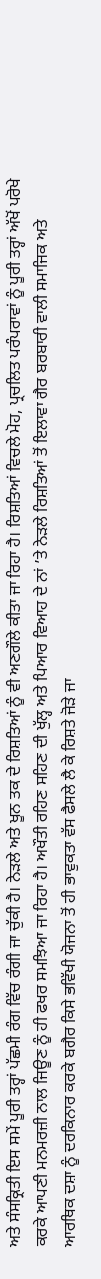ਅਤੇ ਸੰਸਕ੍ਰਿਤੀ ਇਸ ਸਮੇਂ ਪੂਰੀ ਤਰ੍ਹਾਂ ਪੱਛਮੀ ਰੰਗ ਵਿੱਚ ਰੰਗੀ ਜਾ ਚੁੱਕੀ ਹੈ। ਨੇੜਲੇ ਅਤੇ ਖੂਨ ਤਕ ਦੇ ਰਿਸ਼ਤਿਆਂ ਨੂੰ ਵੀ ਅਣਗੌਲੇ ਕੀਤਾ ਜਾ ਰਿਹਾ ਹੈ। ਰਿਸ਼ਤਿਆਂ ਵਿਚਲੇ ਮੋਹ, ਪ੍ਰਚਲਿਤ ਪਰੰਪਰਾਵਾਂ ਨੂੰ ਪੂਰੀ ਤਰ੍ਹਾਂ ਅੱਖੋਂ ਪਰੋਖੇ ਕਰਕੇ ਆਪਣੀ ਮਨਮਰਜ਼ੀ ਨਾਲ ਜਿਊਣ ਨੂੰ ਹੀ ਫਖਰ ਸਮਝਿਆ ਜਾ ਰਿਹਾ ਹੈ। ਅਖੌਤੀ ਰਹਿਣ ਸਹਿਣ ਦੀ ਖੁੱਲ੍ਹ ਅਤੇ ਪਿਆਰ ਵਿਆਹ ਦੇ ਨਾਂ ’ਤੇ ਨੇੜਲੇ ਰਿਸ਼ਤਿਆਂ ਤੋਂ ਇਲਾਵਾ ਗੈਰ ਬਰਬਾਰੀ ਵਾਲੀ ਸਮਾਜਿਕ ਅਤੇ ਆਰਥਿਕ ਦਸ਼ਾ ਨੂੰ ਦਰਕਿਨਾਰ ਕਰਕੇ ਬਗੈਰ ਕਿਸੇ ਭਵਿੱਖੀ ਯੋਜਨਾ ਤੋਂ ਹੀ ਭਾਵੁਕਤਾ ਵੱਸ ਫੈਸਲੇ ਲੈ ਕੇ ਰਿਸ਼ਤੇ ਜੋੜੇ ਜਾ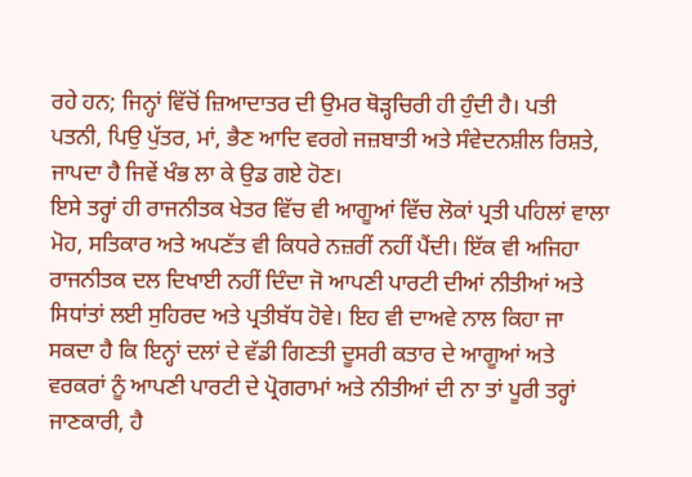ਰਹੇ ਹਨ; ਜਿਨ੍ਹਾਂ ਵਿੱਚੋਂ ਜ਼ਿਆਦਾਤਰ ਦੀ ਉਮਰ ਥੋੜ੍ਹਚਿਰੀ ਹੀ ਹੁੰਦੀ ਹੈ। ਪਤੀ ਪਤਨੀ, ਪਿਉ ਪੁੱਤਰ, ਮਾਂ, ਭੈਣ ਆਦਿ ਵਰਗੇ ਜਜ਼ਬਾਤੀ ਅਤੇ ਸੰਵੇਦਨਸ਼ੀਲ ਰਿਸ਼ਤੇ, ਜਾਪਦਾ ਹੈ ਜਿਵੇਂ ਖੰਭ ਲਾ ਕੇ ਉਡ ਗਏ ਹੋਣ।
ਇਸੇ ਤਰ੍ਹਾਂ ਹੀ ਰਾਜਨੀਤਕ ਖੇਤਰ ਵਿੱਚ ਵੀ ਆਗੂਆਂ ਵਿੱਚ ਲੋਕਾਂ ਪ੍ਰਤੀ ਪਹਿਲਾਂ ਵਾਲਾ ਮੋਹ, ਸਤਿਕਾਰ ਅਤੇ ਅਪਣੱਤ ਵੀ ਕਿਧਰੇ ਨਜ਼ਰੀਂ ਨਹੀਂ ਪੈਂਦੀ। ਇੱਕ ਵੀ ਅਜਿਹਾ ਰਾਜਨੀਤਕ ਦਲ ਦਿਖਾਈ ਨਹੀਂ ਦਿੰਦਾ ਜੋ ਆਪਣੀ ਪਾਰਟੀ ਦੀਆਂ ਨੀਤੀਆਂ ਅਤੇ ਸਿਧਾਂਤਾਂ ਲਈ ਸੁਹਿਰਦ ਅਤੇ ਪ੍ਰਤੀਬੱਧ ਹੋਵੇ। ਇਹ ਵੀ ਦਾਅਵੇ ਨਾਲ ਕਿਹਾ ਜਾ ਸਕਦਾ ਹੈ ਕਿ ਇਨ੍ਹਾਂ ਦਲਾਂ ਦੇ ਵੱਡੀ ਗਿਣਤੀ ਦੂਸਰੀ ਕਤਾਰ ਦੇ ਆਗੂਆਂ ਅਤੇ ਵਰਕਰਾਂ ਨੂੰ ਆਪਣੀ ਪਾਰਟੀ ਦੇ ਪ੍ਰੋਗਰਾਮਾਂ ਅਤੇ ਨੀਤੀਆਂ ਦੀ ਨਾ ਤਾਂ ਪੂਰੀ ਤਰ੍ਹਾਂ ਜਾਣਕਾਰੀ, ਹੈ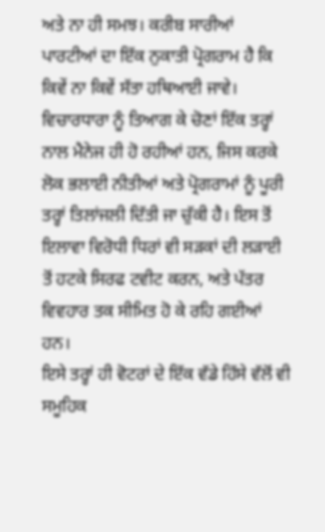ਅਤੇ ਨਾ ਹੀ ਸਮਝ। ਕਰੀਬ ਸਾਰੀਆਂ ਪਾਰਟੀਆਂ ਦਾ ਇੱਕ ਨੁਕਾਤੀ ਪ੍ਰੋਗਰਾਮ ਹੈ ਕਿ ਕਿਵੇਂ ਨਾ ਕਿਵੇਂ ਸੱਤਾ ਹਥਿਆਈ ਜਾਵੇ। ਵਿਚਾਰਧਾਰਾ ਨੂੰ ਤਿਆਗ ਕੇ ਚੋਣਾਂ ਇੱਕ ਤਰ੍ਹਾਂ ਨਾਲ ਮੈਨੇਜ ਹੀ ਹੋ ਰਹੀਆਂ ਹਨ, ਜਿਸ ਕਰਕੇ ਲੋਕ ਭਲਾਈ ਨੀਤੀਆਂ ਅਤੇ ਪ੍ਰੋਗਰਾਮਾਂ ਨੂੰ ਪੂਰੀ ਤਰ੍ਹਾਂ ਤਿਲਾਂਜਲੀ ਦਿੱਤੀ ਜਾ ਚੁੱਕੀ ਹੈ। ਇਸ ਤੋਂ ਇਲਾਵਾ ਵਿਰੋਧੀ ਧਿਰਾਂ ਵੀ ਸੜਕਾਂ ਦੀ ਲੜਾਈ ਤੋਂ ਹਟਕੇ ਸਿਰਫ ਟਵੀਟ ਕਰਨ, ਅਤੇ ਪੱਤਰ ਵਿਵਹਾਰ ਤਕ ਸੀਮਿਤ ਹੋ ਕੇ ਰਹਿ ਗਈਆਂ ਹਨ।
ਇਸੇ ਤਰ੍ਹਾਂ ਹੀ ਵੋਟਰਾਂ ਦੇ ਇੱਕ ਵੱਡੇ ਹਿੱਸੇ ਵੱਲੋਂ ਵੀ ਸਮੂਹਿਕ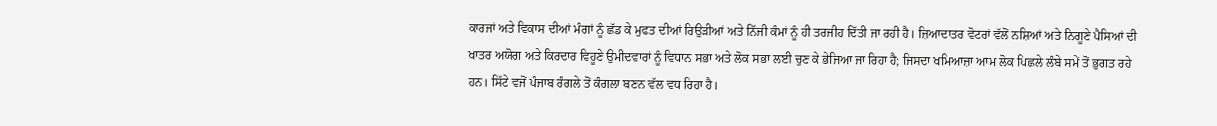ਕਾਰਜਾਂ ਅਤੇ ਵਿਕਾਸ ਦੀਆਂ ਮੰਗਾਂ ਨੂੰ ਛੱਡ ਕੇ ਮੁਫਤ ਦੀਆਂ ਰਿਉੜੀਆਂ ਅਤੇ ਨਿੱਜੀ ਕੰਮਾਂ ਨੂੰ ਹੀ ਤਰਜੀਹ ਦਿੱਤੀ ਜਾ ਰਹੀ ਹੈ। ਜ਼ਿਆਦਾਤਰ ਵੋਟਰਾਂ ਵੱਲੋਂ ਨਸ਼ਿਆਂ ਅਤੇ ਨਿਗੂਣੇ ਪੈਸਿਆਂ ਦੀ ਖਾਤਰ ਅਯੋਗ ਅਤੇ ਕਿਰਦਾਰ ਵਿਹੂਣੇ ਉਮੀਦਵਾਰਾਂ ਨੂੰ ਵਿਧਾਨ ਸਭਾ ਅਤੇ ਲੋਕ ਸਭਾ ਲਈ ਚੁਣ ਕੇ ਭੇਜਿਆ ਜਾ ਰਿਹਾ ਹੈ; ਜਿਸਦਾ ਖਮਿਆਜ਼ਾ ਆਮ ਲੋਕ ਪਿਛਲੇ ਲੰਬੇ ਸਮੇਂ ਤੋਂ ਭੁਗਤ ਰਹੇ ਹਨ। ਸਿੱਟੇ ਵਜੋਂ ਪੰਜਾਬ ਰੰਗਲੇ ਤੋਂ ਕੰਗਲਾ ਬਣਨ ਵੱਲ ਵਧ ਰਿਹਾ ਹੈ।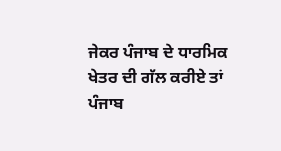ਜੇਕਰ ਪੰਜਾਬ ਦੇ ਧਾਰਮਿਕ ਖੇਤਰ ਦੀ ਗੱਲ ਕਰੀਏ ਤਾਂ ਪੰਜਾਬ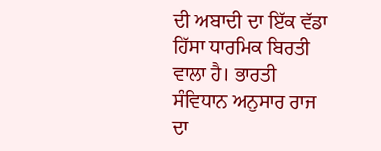ਦੀ ਅਬਾਦੀ ਦਾ ਇੱਕ ਵੱਡਾ ਹਿੱਸਾ ਧਾਰਮਿਕ ਬਿਰਤੀ ਵਾਲਾ ਹੈ। ਭਾਰਤੀ ਸੰਵਿਧਾਨ ਅਨੁਸਾਰ ਰਾਜ ਦਾ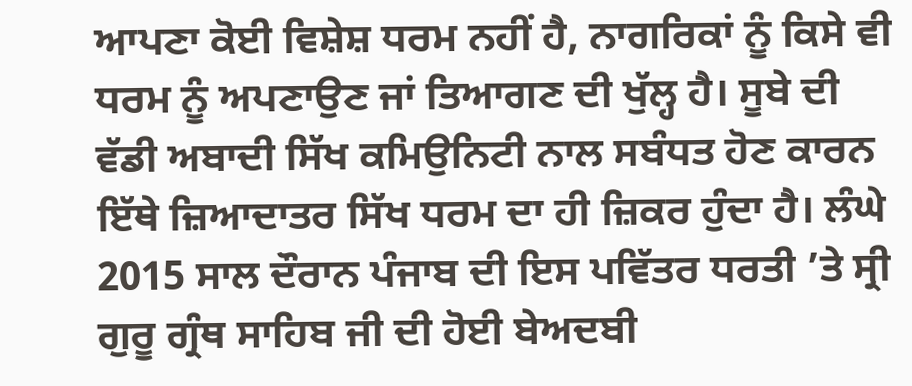ਆਪਣਾ ਕੋਈ ਵਿਸ਼ੇਸ਼ ਧਰਮ ਨਹੀਂ ਹੈ, ਨਾਗਰਿਕਾਂ ਨੂੰ ਕਿਸੇ ਵੀ ਧਰਮ ਨੂੰ ਅਪਣਾਉਣ ਜਾਂ ਤਿਆਗਣ ਦੀ ਖੁੱਲ੍ਹ ਹੈ। ਸੂਬੇ ਦੀ ਵੱਡੀ ਅਬਾਦੀ ਸਿੱਖ ਕਮਿਉਨਿਟੀ ਨਾਲ ਸਬੰਧਤ ਹੋਣ ਕਾਰਨ ਇੱਥੇ ਜ਼ਿਆਦਾਤਰ ਸਿੱਖ ਧਰਮ ਦਾ ਹੀ ਜ਼ਿਕਰ ਹੁੰਦਾ ਹੈ। ਲੰਘੇ 2015 ਸਾਲ ਦੌਰਾਨ ਪੰਜਾਬ ਦੀ ਇਸ ਪਵਿੱਤਰ ਧਰਤੀ ’ਤੇ ਸ੍ਰੀ ਗੁਰੂ ਗ੍ਰੰਥ ਸਾਹਿਬ ਜੀ ਦੀ ਹੋਈ ਬੇਅਦਬੀ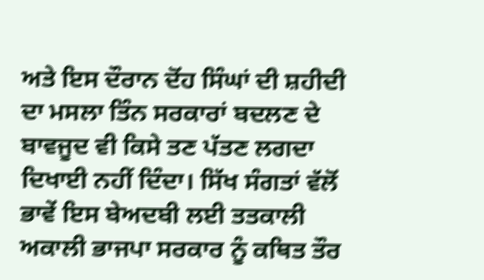ਅਤੇ ਇਸ ਦੌਰਾਨ ਦੋਂਹ ਸਿੰਘਾਂ ਦੀ ਸ਼ਹੀਦੀ ਦਾ ਮਸਲਾ ਤਿੰਨ ਸਰਕਾਰਾਂ ਬਦਲਣ ਦੇ ਬਾਵਜੂਦ ਵੀ ਕਿਸੇ ਤਣ ਪੱਤਣ ਲਗਦਾ ਦਿਖਾਈ ਨਹੀਂ ਦਿੰਦਾ। ਸਿੱਖ ਸੰਗਤਾਂ ਵੱਲੋਂ ਭਾਵੇਂ ਇਸ ਬੇਅਦਬੀ ਲਈ ਤਤਕਾਲੀ ਅਕਾਲੀ ਭਾਜਪਾ ਸਰਕਾਰ ਨੂੰ ਕਥਿਤ ਤੌਰ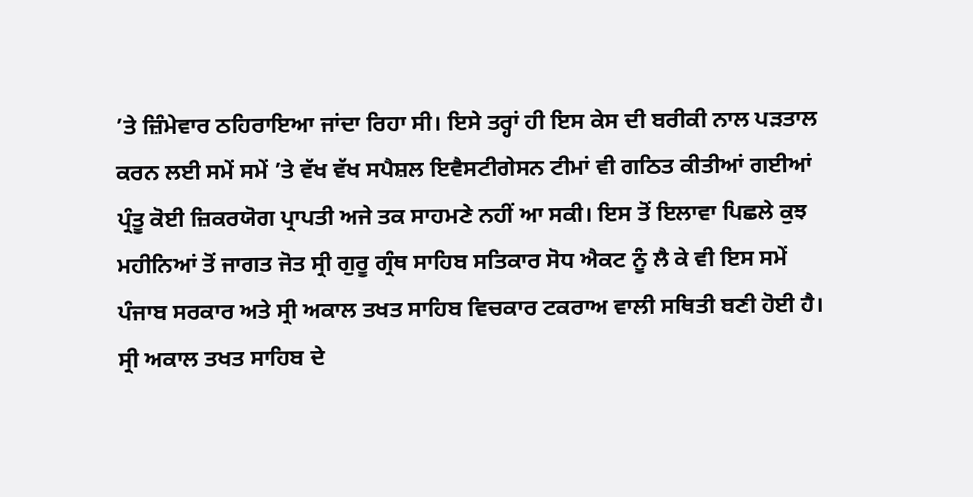’ਤੇ ਜ਼ਿੰਮੇਵਾਰ ਠਹਿਰਾਇਆ ਜਾਂਦਾ ਰਿਹਾ ਸੀ। ਇਸੇ ਤਰ੍ਹਾਂ ਹੀ ਇਸ ਕੇਸ ਦੀ ਬਰੀਕੀ ਨਾਲ ਪੜਤਾਲ ਕਰਨ ਲਈ ਸਮੇਂ ਸਮੇਂ ’ਤੇ ਵੱਖ ਵੱਖ ਸਪੈਸ਼ਲ ਇਵੈਸਟੀਗੇਸਨ ਟੀਮਾਂ ਵੀ ਗਠਿਤ ਕੀਤੀਆਂ ਗਈਆਂ ਪ੍ਰੰਤੂ ਕੋਈ ਜ਼ਿਕਰਯੋਗ ਪ੍ਰਾਪਤੀ ਅਜੇ ਤਕ ਸਾਹਮਣੇ ਨਹੀਂ ਆ ਸਕੀ। ਇਸ ਤੋਂ ਇਲਾਵਾ ਪਿਛਲੇ ਕੁਝ ਮਹੀਨਿਆਂ ਤੋਂ ਜਾਗਤ ਜੋਤ ਸ੍ਰੀ ਗੁਰੂ ਗ੍ਰੰਥ ਸਾਹਿਬ ਸਤਿਕਾਰ ਸੋਧ ਐਕਟ ਨੂੰ ਲੈ ਕੇ ਵੀ ਇਸ ਸਮੇਂ ਪੰਜਾਬ ਸਰਕਾਰ ਅਤੇ ਸ੍ਰੀ ਅਕਾਲ ਤਖਤ ਸਾਹਿਬ ਵਿਚਕਾਰ ਟਕਰਾਅ ਵਾਲੀ ਸਥਿਤੀ ਬਣੀ ਹੋਈ ਹੈ। ਸ੍ਰੀ ਅਕਾਲ ਤਖਤ ਸਾਹਿਬ ਦੇ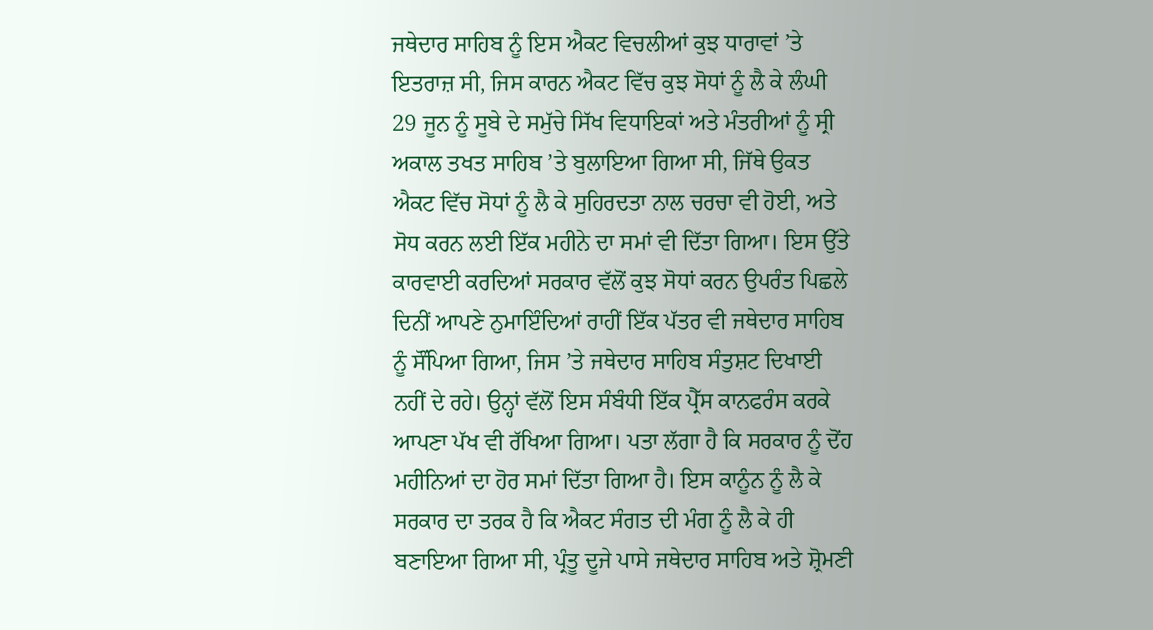ਜਥੇਦਾਰ ਸਾਹਿਬ ਨੂੰ ਇਸ ਐਕਟ ਵਿਚਲੀਆਂ ਕੁਝ ਧਾਰਾਵਾਂ ’ਤੇ ਇਤਰਾਜ਼ ਸੀ, ਜਿਸ ਕਾਰਨ ਐਕਟ ਵਿੱਚ ਕੁਝ ਸੋਧਾਂ ਨੂੰ ਲੈ ਕੇ ਲੰਘੀ 29 ਜੂਨ ਨੂੰ ਸੂਬੇ ਦੇ ਸਮੁੱਚੇ ਸਿੱਖ ਵਿਧਾਇਕਾਂ ਅਤੇ ਮੰਤਰੀਆਂ ਨੂੰ ਸ੍ਰੀ ਅਕਾਲ ਤਖਤ ਸਾਹਿਬ ’ਤੇ ਬੁਲਾਇਆ ਗਿਆ ਸੀ, ਜਿੱਥੇ ਉਕਤ ਐਕਟ ਵਿੱਚ ਸੋਧਾਂ ਨੂੰ ਲੈ ਕੇ ਸੁਹਿਰਦਤਾ ਨਾਲ ਚਰਚਾ ਵੀ ਹੋਈ, ਅਤੇ ਸੋਧ ਕਰਨ ਲਈ ਇੱਕ ਮਹੀਨੇ ਦਾ ਸਮਾਂ ਵੀ ਦਿੱਤਾ ਗਿਆ। ਇਸ ਉੱਤੇ ਕਾਰਵਾਈ ਕਰਦਿਆਂ ਸਰਕਾਰ ਵੱਲੋਂ ਕੁਝ ਸੋਧਾਂ ਕਰਨ ਉਪਰੰਤ ਪਿਛਲੇ ਦਿਨੀਂ ਆਪਣੇ ਨੁਮਾਇੰਦਿਆਂ ਰਾਹੀਂ ਇੱਕ ਪੱਤਰ ਵੀ ਜਥੇਦਾਰ ਸਾਹਿਬ ਨੂੰ ਸੌਂਪਿਆ ਗਿਆ, ਜਿਸ ’ਤੇ ਜਥੇਦਾਰ ਸਾਹਿਬ ਸੰਤੁਸ਼ਟ ਦਿਖਾਈ ਨਹੀਂ ਦੇ ਰਹੇ। ਉਨ੍ਹਾਂ ਵੱਲੋਂ ਇਸ ਸੰਬੰਧੀ ਇੱਕ ਪ੍ਰੈੱਸ ਕਾਨਫਰੰਸ ਕਰਕੇ ਆਪਣਾ ਪੱਖ ਵੀ ਰੱਖਿਆ ਗਿਆ। ਪਤਾ ਲੱਗਾ ਹੈ ਕਿ ਸਰਕਾਰ ਨੂੰ ਦੋਂਹ ਮਹੀਨਿਆਂ ਦਾ ਹੋਰ ਸਮਾਂ ਦਿੱਤਾ ਗਿਆ ਹੈ। ਇਸ ਕਾਨੂੰਨ ਨੂੰ ਲੈ ਕੇ ਸਰਕਾਰ ਦਾ ਤਰਕ ਹੈ ਕਿ ਐਕਟ ਸੰਗਤ ਦੀ ਮੰਗ ਨੂੰ ਲੈ ਕੇ ਹੀ ਬਣਾਇਆ ਗਿਆ ਸੀ, ਪ੍ਰੰਤੂ ਦੂਜੇ ਪਾਸੇ ਜਥੇਦਾਰ ਸਾਹਿਬ ਅਤੇ ਸ਼੍ਰੋਮਣੀ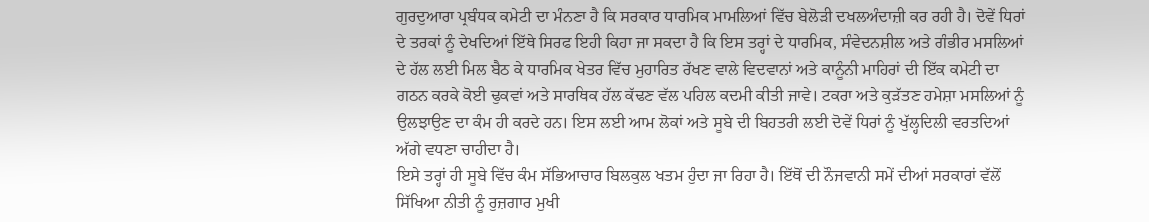ਗੁਰਦੁਆਰਾ ਪ੍ਰਬੰਧਕ ਕਮੇਟੀ ਦਾ ਮੰਨਣਾ ਹੈ ਕਿ ਸਰਕਾਰ ਧਾਰਮਿਕ ਮਾਮਲਿਆਂ ਵਿੱਚ ਬੇਲੋੜੀ ਦਖਲਅੰਦਾਜ਼ੀ ਕਰ ਰਹੀ ਹੈ। ਦੋਵੇਂ ਧਿਰਾਂ ਦੇ ਤਰਕਾਂ ਨੂੰ ਦੇਖਦਿਆਂ ਇੱਥੇ ਸਿਰਫ ਇਹੀ ਕਿਹਾ ਜਾ ਸਕਦਾ ਹੈ ਕਿ ਇਸ ਤਰ੍ਹਾਂ ਦੇ ਧਾਰਮਿਕ, ਸੰਵੇਦਨਸ਼ੀਲ ਅਤੇ ਗੰਭੀਰ ਮਸਲਿਆਂ ਦੇ ਹੱਲ ਲਈ ਮਿਲ ਬੈਠ ਕੇ ਧਾਰਮਿਕ ਖੇਤਰ ਵਿੱਚ ਮੁਹਾਰਿਤ ਰੱਖਣ ਵਾਲੇ ਵਿਦਵਾਨਾਂ ਅਤੇ ਕਾਨੂੰਨੀ ਮਾਹਿਰਾਂ ਦੀ ਇੱਕ ਕਮੇਟੀ ਦਾ ਗਠਨ ਕਰਕੇ ਕੋਈ ਢੁਕਵਾਂ ਅਤੇ ਸਾਰਥਿਕ ਹੱਲ ਕੱਢਣ ਵੱਲ ਪਹਿਲ ਕਦਮੀ ਕੀਤੀ ਜਾਵੇ। ਟਕਰਾ ਅਤੇ ਕੁੜੱਤਣ ਹਮੇਸ਼ਾ ਮਸਲਿਆਂ ਨੂੰ ਉਲਝਾਉਣ ਦਾ ਕੰਮ ਹੀ ਕਰਦੇ ਹਨ। ਇਸ ਲਈ ਆਮ ਲੋਕਾਂ ਅਤੇ ਸੂਬੇ ਦੀ ਬਿਹਤਰੀ ਲਈ ਦੋਵੇਂ ਧਿਰਾਂ ਨੂੰ ਖੁੱਲ੍ਹਦਿਲੀ ਵਰਤਦਿਆਂ ਅੱਗੇ ਵਧਣਾ ਚਾਹੀਦਾ ਹੈ।
ਇਸੇ ਤਰ੍ਹਾਂ ਹੀ ਸੂਬੇ ਵਿੱਚ ਕੰਮ ਸੱਭਿਆਚਾਰ ਬਿਲਕੁਲ ਖਤਮ ਹੁੰਦਾ ਜਾ ਰਿਹਾ ਹੈ। ਇੱਥੋਂ ਦੀ ਨੌਜਵਾਨੀ ਸਮੇਂ ਦੀਆਂ ਸਰਕਾਰਾਂ ਵੱਲੋਂ ਸਿੱਖਿਆ ਨੀਤੀ ਨੂੰ ਰੁਜ਼ਗਾਰ ਮੁਖੀ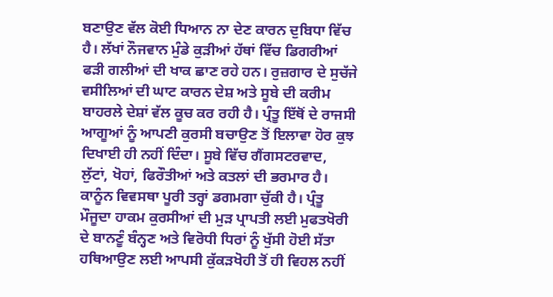ਬਣਾਉਣ ਵੱਲ ਕੋਈ ਧਿਆਨ ਨਾ ਦੇਣ ਕਾਰਨ ਦੁਬਿਧਾ ਵਿੱਚ ਹੈ। ਲੱਖਾਂ ਨੌਜਵਾਨ ਮੁੰਡੇ ਕੁੜੀਆਂ ਹੱਥਾਂ ਵਿੱਚ ਡਿਗਰੀਆਂ ਫੜੀ ਗਲੀਆਂ ਦੀ ਖਾਕ ਛਾਣ ਰਹੇ ਹਨ। ਰੁਜ਼ਗਾਰ ਦੇ ਸੁਚੱਜੇ ਵਸੀਲਿਆਂ ਦੀ ਘਾਟ ਕਾਰਨ ਦੇਸ਼ ਅਤੇ ਸੂਬੇ ਦੀ ਕਰੀਮ ਬਾਹਰਲੇ ਦੇਸ਼ਾਂ ਵੱਲ ਕੂਚ ਕਰ ਰਹੀ ਹੈ। ਪ੍ਰੰਤੂ ਇੱਥੋਂ ਦੇ ਰਾਜਸੀ ਆਗੂਆਂ ਨੂੰ ਆਪਣੀ ਕੁਰਸੀ ਬਚਾਉਣ ਤੋਂ ਇਲਾਵਾ ਹੋਰ ਕੁਝ ਦਿਖਾਈ ਹੀ ਨਹੀਂ ਦਿੰਦਾ। ਸੂਬੇ ਵਿੱਚ ਗੈਂਗਸਟਰਵਾਦ, ਲੁੱਟਾਂ, ਖੋਹਾਂ, ਫਿਰੌਤੀਆਂ ਅਤੇ ਕਤਲਾਂ ਦੀ ਭਰਮਾਰ ਹੈ। ਕਾਨੂੰਨ ਵਿਵਸਥਾ ਪੂਰੀ ਤਰ੍ਹਾਂ ਡਗਮਗਾ ਚੁੱਕੀ ਹੈ। ਪ੍ਰੰਤੂ ਮੌਜੂਦਾ ਹਾਕਮ ਕੁਰਸੀਆਂ ਦੀ ਮੁੜ ਪ੍ਰਾਪਤੀ ਲਈ ਮੁਫਤਖੋਰੀ ਦੇ ਬਾਨਣੂੰ ਬੰਨ੍ਹਣ ਅਤੇ ਵਿਰੋਧੀ ਧਿਰਾਂ ਨੂੰ ਖੁੱਸੀ ਹੋਈ ਸੱਤਾ ਹਥਿਆਉਣ ਲਈ ਆਪਸੀ ਕੁੱਕੜਖੋਹੀ ਤੋਂ ਹੀ ਵਿਹਲ ਨਹੀਂ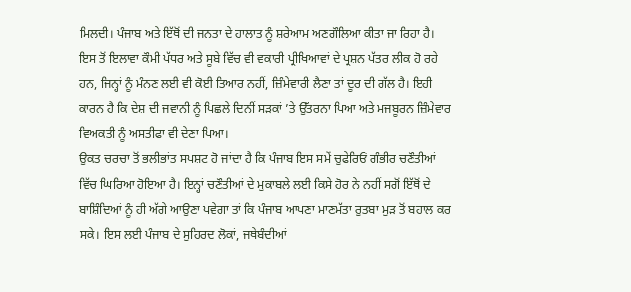ਮਿਲਦੀ। ਪੰਜਾਬ ਅਤੇ ਇੱਥੋਂ ਦੀ ਜਨਤਾ ਦੇ ਹਾਲਾਤ ਨੂੰ ਸ਼ਰੇਆਮ ਅਣਗੌਲਿਆ ਕੀਤਾ ਜਾ ਰਿਹਾ ਹੈ।
ਇਸ ਤੋਂ ਇਲਾਵਾ ਕੌਮੀ ਪੱਧਰ ਅਤੇ ਸੂਬੇ ਵਿੱਚ ਵੀ ਵਕਾਰੀ ਪ੍ਰੀਖਿਆਵਾਂ ਦੇ ਪ੍ਰਸ਼ਨ ਪੱਤਰ ਲੀਕ ਹੋ ਰਹੇ ਹਨ, ਜਿਨ੍ਹਾਂ ਨੂੰ ਮੰਨਣ ਲਈ ਵੀ ਕੋਈ ਤਿਆਰ ਨਹੀਂ, ਜ਼ਿੰਮੇਵਾਰੀ ਲੈਣਾ ਤਾਂ ਦੂਰ ਦੀ ਗੱਲ ਹੈ। ਇਹੀ ਕਾਰਨ ਹੈ ਕਿ ਦੇਸ਼ ਦੀ ਜਵਾਨੀ ਨੂੰ ਪਿਛਲੇ ਦਿਨੀਂ ਸੜਕਾਂ ’ਤੇ ਉੱਤਰਨਾ ਪਿਆ ਅਤੇ ਮਜਬੂਰਨ ਜ਼ਿੰਮੇਵਾਰ ਵਿਅਕਤੀ ਨੂੰ ਅਸਤੀਫਾ ਵੀ ਦੇਣਾ ਪਿਆ।
ਉਕਤ ਚਰਚਾ ਤੋਂ ਭਲੀਭਾਂਤ ਸਪਸ਼ਟ ਹੋ ਜਾਂਦਾ ਹੈ ਕਿ ਪੰਜਾਬ ਇਸ ਸਮੇਂ ਚੁਫੇਰਿਓਂ ਗੰਭੀਰ ਚਣੌਤੀਆਂ ਵਿੱਚ ਘਿਰਿਆ ਹੋਇਆ ਹੈ। ਇਨ੍ਹਾਂ ਚਣੌਤੀਆਂ ਦੇ ਮੁਕਾਬਲੇ ਲਈ ਕਿਸੇ ਹੋਰ ਨੇ ਨਹੀਂ ਸਗੋਂ ਇੱਥੋਂ ਦੇ ਬਾਸ਼ਿੰਦਿਆਂ ਨੂੰ ਹੀ ਅੱਗੇ ਆਉਣਾ ਪਵੇਗਾ ਤਾਂ ਕਿ ਪੰਜਾਬ ਆਪਣਾ ਮਾਣਮੱਤਾ ਰੁਤਬਾ ਮੁੜ ਤੋਂ ਬਹਾਲ ਕਰ ਸਕੇ। ਇਸ ਲਈ ਪੰਜਾਬ ਦੇ ਸੁਹਿਰਦ ਲੋਕਾਂ, ਜਥੇਬੰਦੀਆਂ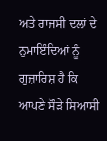ਅਤੇ ਰਾਜਸੀ ਦਲਾਂ ਦੇ ਨੁਮਾਇੰਦਿਆਂ ਨੂੰ ਗੁਜ਼ਾਰਿਸ਼ ਹੈ ਕਿ ਆਪਣੇ ਸੌੜੇ ਸਿਆਸੀ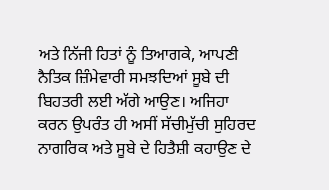ਅਤੇ ਨਿੱਜੀ ਹਿਤਾਂ ਨੂੰ ਤਿਆਗਕੇ, ਆਪਣੀ ਨੈਤਿਕ ਜ਼ਿੰਮੇਵਾਰੀ ਸਮਝਦਿਆਂ ਸੂਬੇ ਦੀ ਬਿਹਤਰੀ ਲਈ ਅੱਗੇ ਆਉਣ। ਅਜਿਹਾ ਕਰਨ ਉਪਰੰਤ ਹੀ ਅਸੀਂ ਸੱਚੀਮੁੱਚੀ ਸੁਹਿਰਦ ਨਾਗਰਿਕ ਅਤੇ ਸੂਬੇ ਦੇ ਹਿਤੈਸ਼ੀ ਕਹਾਉਣ ਦੇ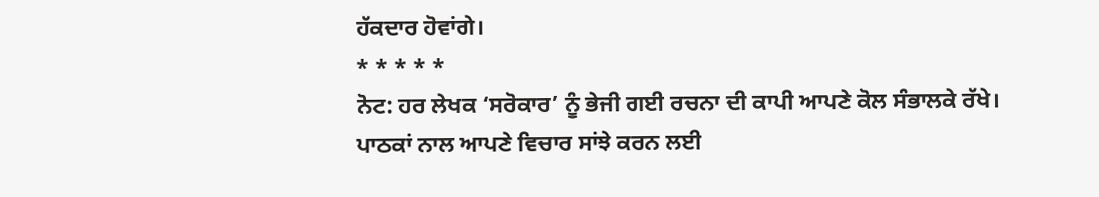ਹੱਕਦਾਰ ਹੋਵਾਂਗੇ।
* * * * *
ਨੋਟ: ਹਰ ਲੇਖਕ ‘ਸਰੋਕਾਰ’ ਨੂੰ ਭੇਜੀ ਗਈ ਰਚਨਾ ਦੀ ਕਾਪੀ ਆਪਣੇ ਕੋਲ ਸੰਭਾਲਕੇ ਰੱਖੇ।
ਪਾਠਕਾਂ ਨਾਲ ਆਪਣੇ ਵਿਚਾਰ ਸਾਂਝੇ ਕਰਨ ਲਈ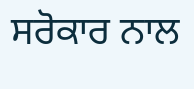ਸਰੋਕਾਰ ਨਾਲ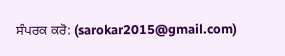ਸੰਪਰਕ ਕਰੋ: (sarokar2015@gmail.com)